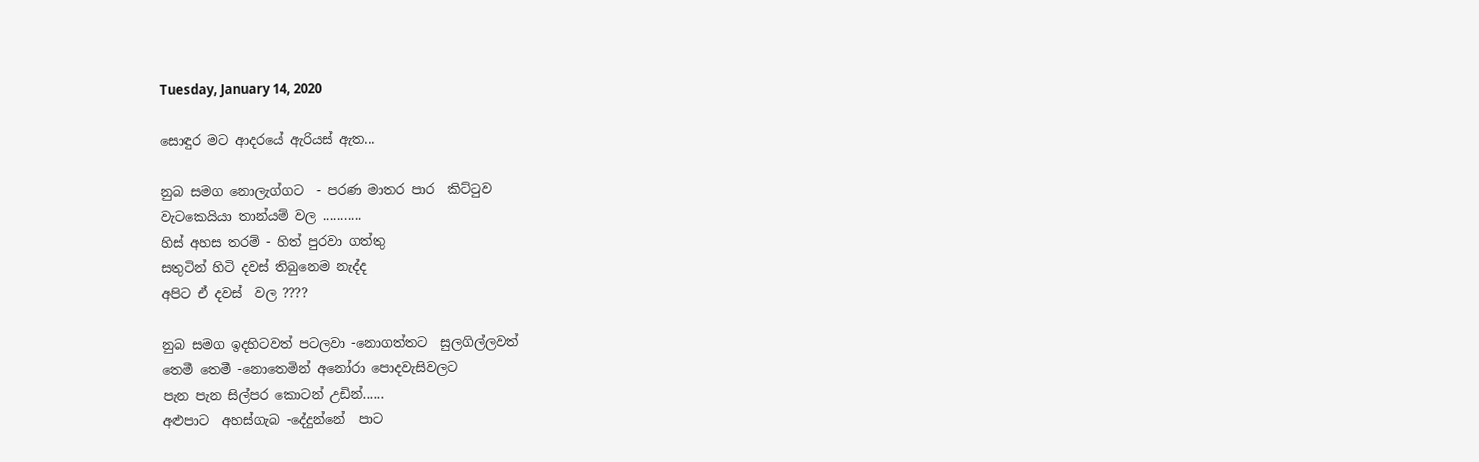Tuesday, January 14, 2020

සොඳුර මට ආදරයේ ඇරියස් ඇත...

නුබ සමග නොලැග්ගට  - පරණ මාතර පාර  කිට්ටුව
වැටකෙයියා තාන්යම් වල ...........
හිස් අහස තරම් - හිත් පුරවා ගත්තු
සතුටින් හිටි දවස් තිබුනෙම නැද්ද
අපිට ඒ දවස්  වල ????

නුබ සමග ඉදහිටවත් පටලවා -නොගත්තට  සුලගිල්ලවත්
තෙමී තෙමී -නොතෙමින් අනෝරා පොදවැසිවලට
පැන පැන සිල්පර කොටන් උඩින්......
අළුපාට  අහස්ගැබ -දේදුන්නේ  පාට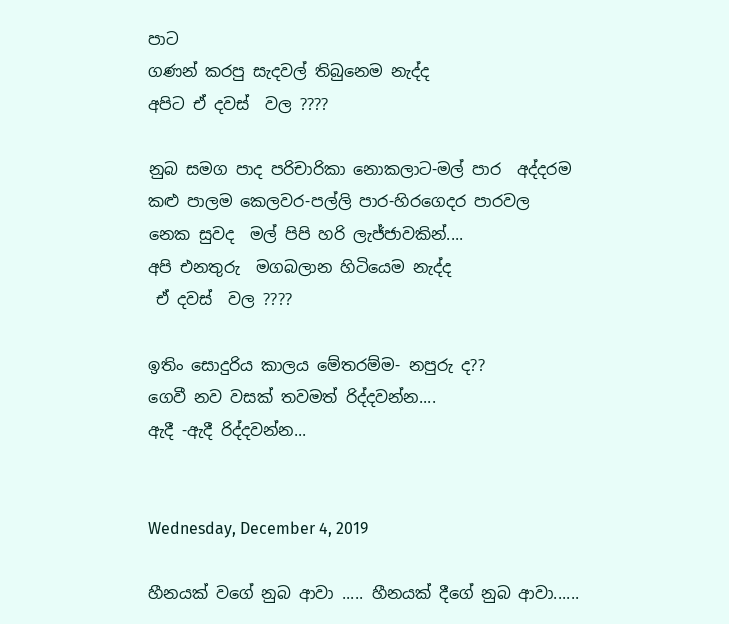පාට
ගණන් කරපු සැදවල් තිබුනෙම නැද්ද
අපිට ඒ දවස්  වල ????

නුබ සමග පාද පරිචාරිකා නොකලාට-මල් පාර  අද්දරම
කළු පාලම කෙලවර-පල්ලි පාර-හිරගෙදර පාරවල
නෙක සුවද  මල් පිපි හරි ලැජ්ජාවකින්....
අපි එනතුරු  මගබලාන හිටියෙම නැද්ද
 ඒ දවස්  වල ????

ඉතිං සොදුරිය කාලය මේතරම්ම- නපුරු ද??
ගෙවී නව වසක් තවමත් රිද්දවන්න....
ඇදී -ඇදී රිද්දවන්න...


Wednesday, December 4, 2019

හීනයක් වගේ නුබ ආවා ..... හීනයක් දීගේ නුබ ආවා......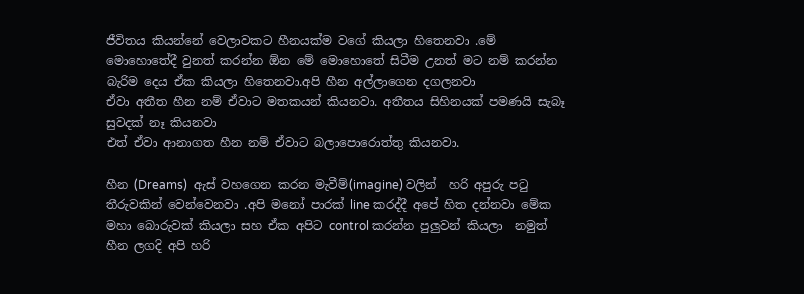ජීවිතය කියන්නේ වෙලාවකට හීනයක්ම වගේ කියලා හිතෙනවා .මේ මොහොතේදී වුනත් කරන්න ඕන මේ මොහොතේ සිටීම උනත් මට නම් කරන්න බැරිම දෙය ඒක කියලා හිතෙනවා.අපි හීන අල්ලාගෙන දගලනවා
ඒවා අතීත හීන නම් ඒවාට මතකයන් කියනවා. අතීතය සිහිනයක් පමණයි සැබෑ සුවදක් නෑ කියනවා
එත් ඒවා ආනාගත හීන නම් ඒවාට බලාපොරොත්තු කියනවා.

හීන (Dreams)  ඇස් වහගෙන කරන මැවීම්(imagine) වලින්  හරි අපුරු පටු තීරුවකින් වෙන්වෙනවා .අපි මනෝ පාරක් line කරද්දී අපේ හිත දන්නවා මේක මහා බොරුවක් කියලා සහ ඒක අපිට control කරන්න පුලුවන් කියලා  නමුත් හීන ලගදි අපි හරි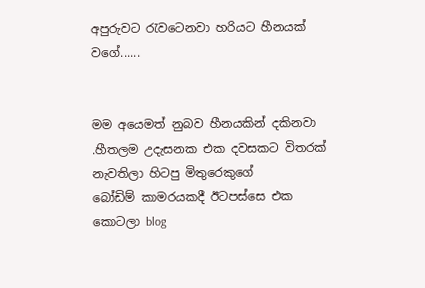අපුරුවට රැවටෙනවා හරියට හීනයක් වගේ......


මම අයෙමත් නුබව හීනයකින් දකිනවා .හීතලම උදැසනක එක දවසකට විතරක් නැවතිලා හිටපු මිතුරෙකුගේ
බෝඩිම් කාමරයකදී ඊටපස්සෙ එක කොටලා blog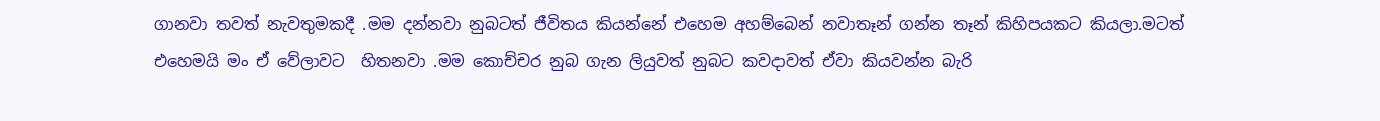ගානවා තවත් නැවතුමකදී .මම දන්නවා නුබටත් ජීවිතය කියන්නේ එහෙම අහම්බෙන් නවාතෑන් ගන්න තෑන් කිහිපයකට කියලා.මටත් එහෙමයි මං ඒ වේලාවට  හිතනවා .මම කොච්චර නුබ ගැන ලියුවත් නුබට කවදාවත් ඒවා කියවන්න බැරි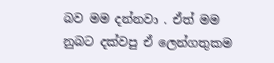බව මම දන්නවා . ඒත් මම නුබට දක්වපු ඒ ලෙන්ගතුකම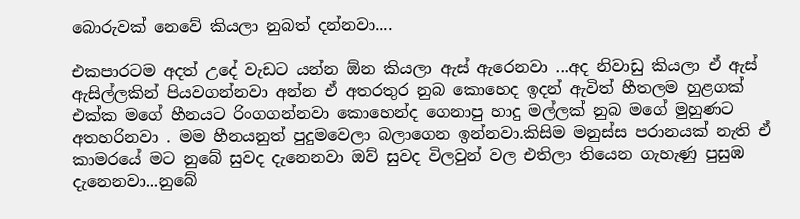බොරුවක් නෙවේ කියලා නුබත් දන්නවා....

එකපාරටම අදත් උදේ වැඩට යන්න ඕන කියලා ඇස් ඇරෙනවා ...අද නිවාඩු කියලා ඒ ඇස් ඇසිල්ලකින් පියවගන්නවා අන්න ඒ අතරතුර නුබ කොහෙද ඉදන් ඇවිත් හීතලම හුළගක් එක්ක මගේ හීනයට රිංගගන්නවා කොහෙන්ද ගෙනාපු හාදු මල්ලක් නුබ මගේ මුහුණට අතහරිනවා . මම හීනයනුත් පුදුමවෙලා බලාගෙන ඉන්නවා.කිසිම මනුස්ස පරානයක් නැති ඒ කාමරයේ මට නුබේ සුවද දැනෙනවා ඔව් සුවද විලවුන් වල එතිලා තියෙන ගැහැණු පුසුඹ දැනෙනවා...නුබේ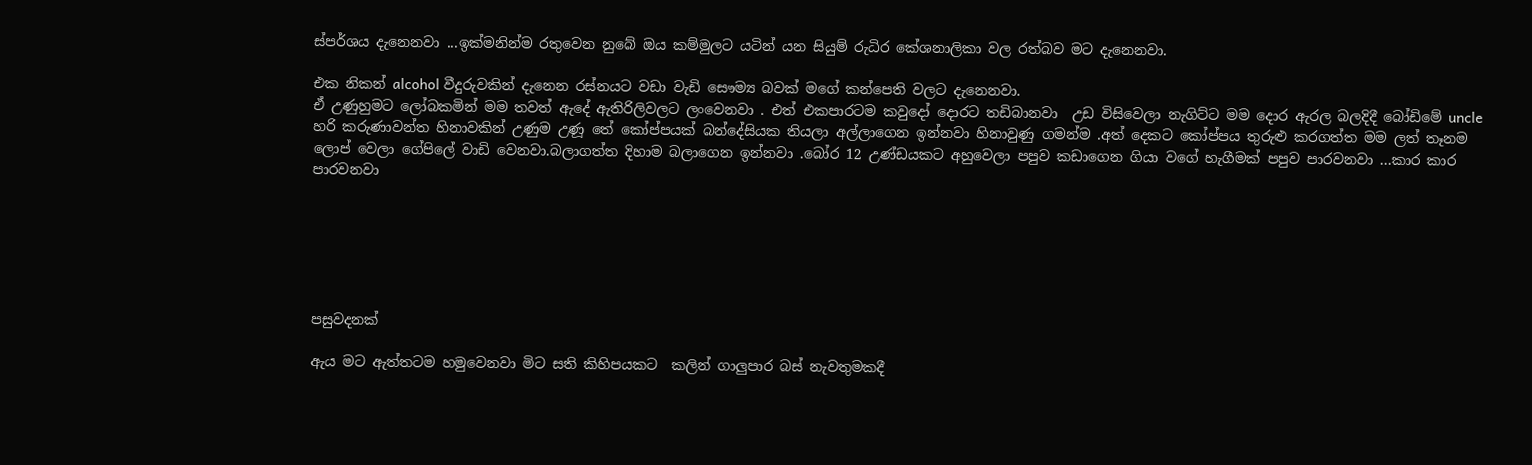ස්පර්ශය දැනෙනවා ...ඉක්මනින්ම රතුවෙන නුබේ ඔය කම්මුලට යටින් යන සියුම් රුධිර කේශනාලිකා වල රත්බව මට දැනෙනවා.

එක නිකන් alcohol වීදුරුවකින් දැනෙන රස්නයට වඩා වැඩි සෞම්‍ය බවක් මගේ කන්පෙති වලට දැනෙනවා.
ඒ උණුහුමට ලෝබකමින් මම තවත් ඇදේ ඇතිරිලිවලට ලංවෙනවා . එත් එකපාරටම කවුදෝ දොරට තඩිබානවා  උඩ විසිවෙලා නැගිට්ට මම දොර ඇරල බලදිදී බෝඩිමේ uncle හරි කරුණාවන්ත හිනාවකින් උණුම උණූ තේ කෝප්පයක් බන්දේසියක තියලා අල්ලාගෙන ඉන්නවා හිනාවුණු ගමන්ම .අත් දෙකට කෝප්පය තුරුළු කරගත්ත මම ලත් තෑනම ලොප් වෙලා ගේපිලේ වාඩි වෙනවා.බලාගත්ත දිහාම බලාගෙන ඉන්නවා .බෝර 12 උණ්ඩයකට අහුවෙලා පපුව කඩාගෙන ගියා වගේ හැගීමක් පපුව පාරවනවා ...කාර කාර පාරවනවා






පසුවදනක්

ඇය මට ඇත්තටම හමුවෙනවා මිට සති කිහිපයකට  කලින් ගාලුපාර බස් නැවතුමකදී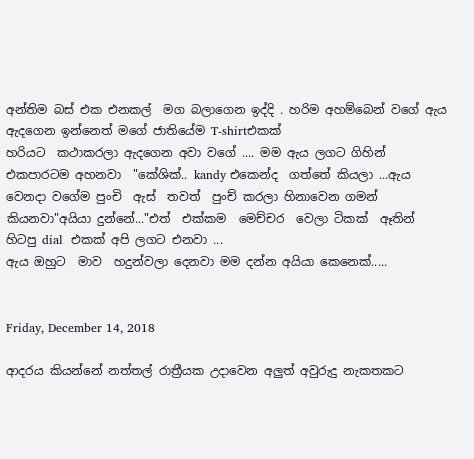අන්තිම බස් එක එනකල්  මග බලාගෙන ඉද්දි . හරිම අහම්බෙන් වගේ ඇය ඇදගෙන ඉන්නෙත් මගේ ජාතියේම T-shirtඑකක්
හරියට  කථාකරලා ඇදගෙන අවා වගේ .... මම ඇය ලගට ගිහින් එකපාරටම අහනවා  "කේශික්.. kandy එකෙන්ද  ගත්තේ කියලා ...ඇය වෙනදා වගේම පුංචි  ඇස්  තවත්  පුංච් කරලා හිනාවෙන ගමන්  කියනවා"අයියා දුන්නේ..."එත්  එක්කම  මෙච්චර  වෙලා ටිකක්  ඈතින් හිටපු dial  එකක් අපි ලගට එනවා ...
ඇය ඔහුට  මාව  හදුන්වලා දෙනවා මම දන්න අයියා කෙනෙක්.....


Friday, December 14, 2018

ආදරය කියන්නේ නත්තල් රාත්‍රීයක උදාවෙන අලුත් අවුරුදු නැකතකට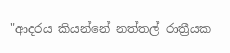"ආදරය කියන්නේ නත්තල් රාත්‍රීයක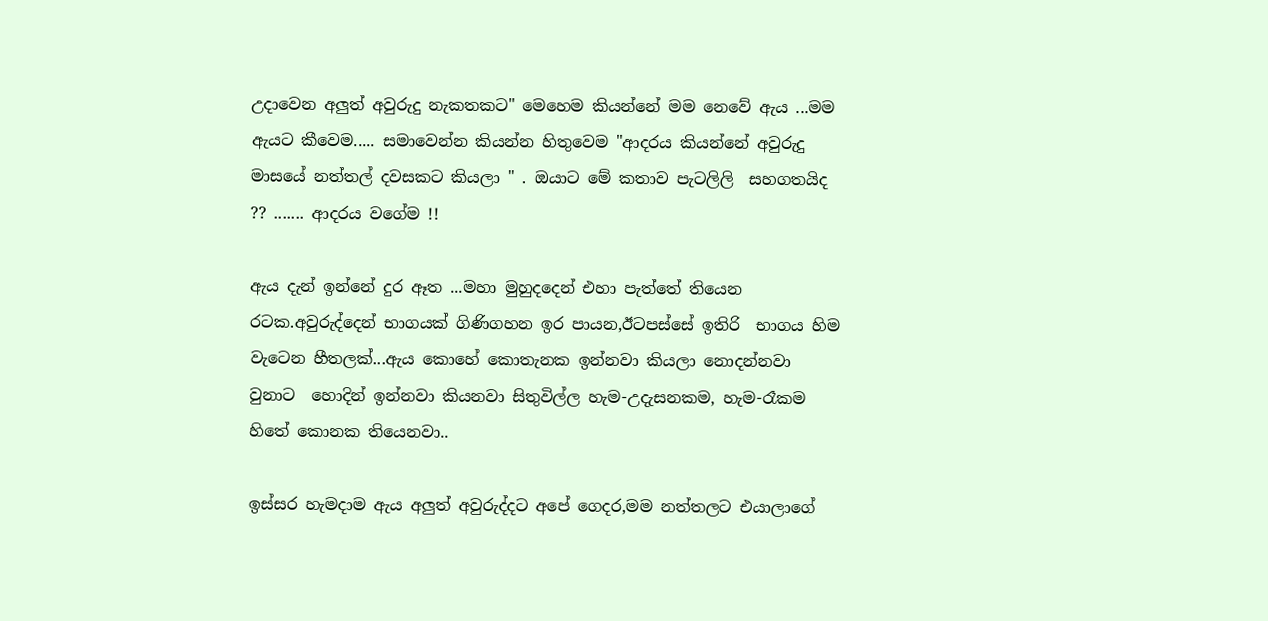උදාවෙන අලුත් අවුරුදු නැකතකට" මෙහෙම කියන්නේ මම නෙවේ ඇය ...මම ඇයට කීවෙම..... සමාවෙන්න කියන්න හිතුවෙම "ආදරය කියන්නේ අවුරුදු මාසයේ නත්තල් දවසකට කියලා " . ඔයාට මේ කතාව පැටලිලි  සහගතයිද ?? ....... ආදරය වගේම !!

ඇය දැන් ඉන්නේ දුර ඈත ...මහා මුහුදදෙන් එහා පැත්තේ තියෙන රටක.අවුරුද්දෙන් භාගයක් ගිණිගහන ඉර පායන,ඊටපස්සේ ඉතිරි  භාගය හිම වැටෙන හීතලක්...ඇය කොහේ කොතැනක ඉන්නවා කියලා නොදන්නවා වුනාට  හොදින් ඉන්නවා කියනවා සිතුවිල්ල හැම-උදැසනකම, හැම-රෑකම හිතේ කොනක තියෙනවා..

ඉස්සර හැමදාම ඇය අලුත් අවුරුද්දට අපේ ගෙදර,මම නත්තලට එයාලාගේ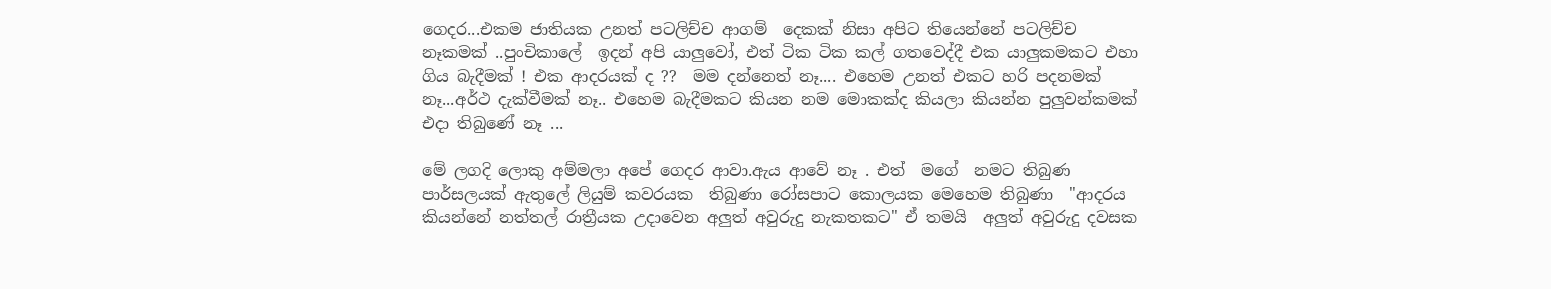ගෙදර...එකම ජාතියක උනත් පටලිච්ච ආගම්  දෙකක් නිසා අපිට තියෙන්නේ පටලිච්ච නෑකමක් ..පුංචිකාලේ  ඉදන් අපි යාලුවෝ, එත් ටික ටික කල් ගතවෙද්දී එක යාලුකමකට එහා ගිය බැදීමක් ! එක ආදරයක් ද ??  මම දන්නෙත් නෑ.... එහෙම උනත් එකට හරි පදනමක්  නෑ...අර්ථ දැක්වීමක් නෑ.. එහෙම බැදීමකට කියන නම මොකක්ද කියලා කියන්න පුලුවන්කමක් එදා තිබුණේ නෑ ...

මේ ලගදි ලොකු අම්මලා අපේ ගෙදර ආවා.ඇය ආවේ නෑ . එත්  මගේ  නමට තිබුණ පාර්සලයක් ඇතුලේ ලියුම් කවරයක  තිබුණා රෝසපාට කොලයක මෙහෙම තිබුණා  "ආදරය කියන්නේ නත්තල් රාත්‍රීයක උදාවෙන අලුත් අවුරුදු නැකතකට" ඒ තමයි  අලුත් අවුරුදු දවසක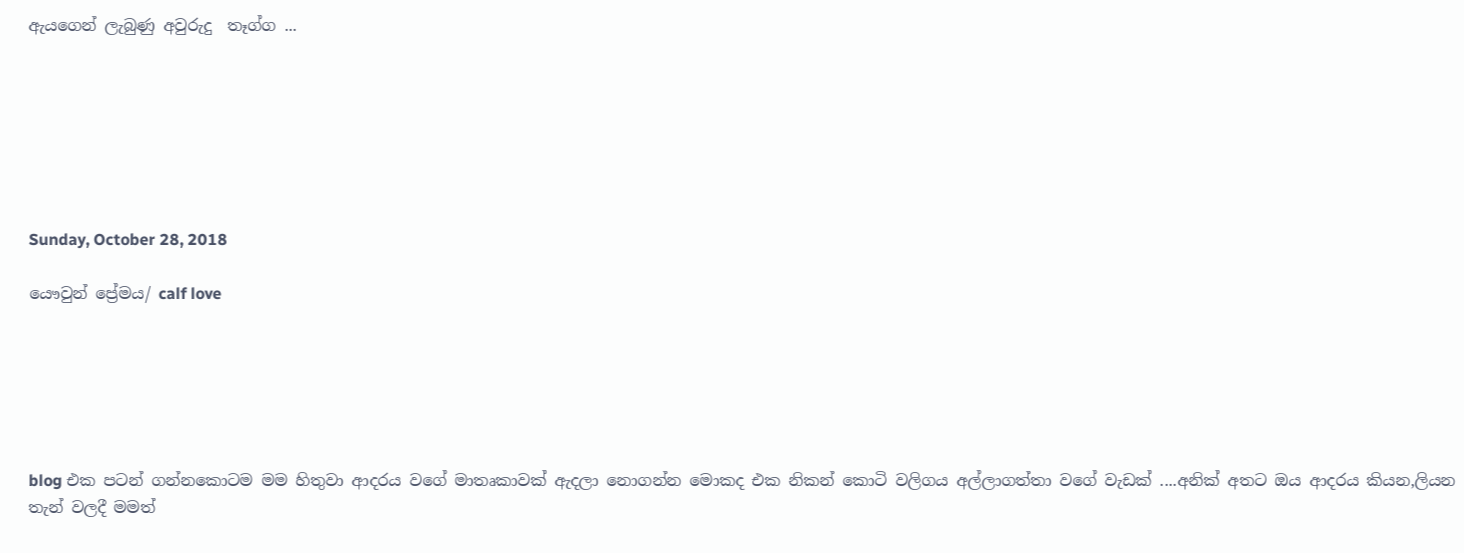ඇයගෙන් ලැබුණු අවුරුදු  තෑග්ග ...







Sunday, October 28, 2018

යෞවුන් ප්‍රේමය/ calf love






blog එක පටන් ගන්නකොටම මම හිතුවා ආදරය වගේ මාතෘකාවක් ඇදලා නොගන්න මොකද එක නිකන් කොටි වලිගය අල්ලාගත්තා වගේ වැඩක් ....අනික් අතට ඔය ආදරය කියන,ලියන තැන් වලදී මමත්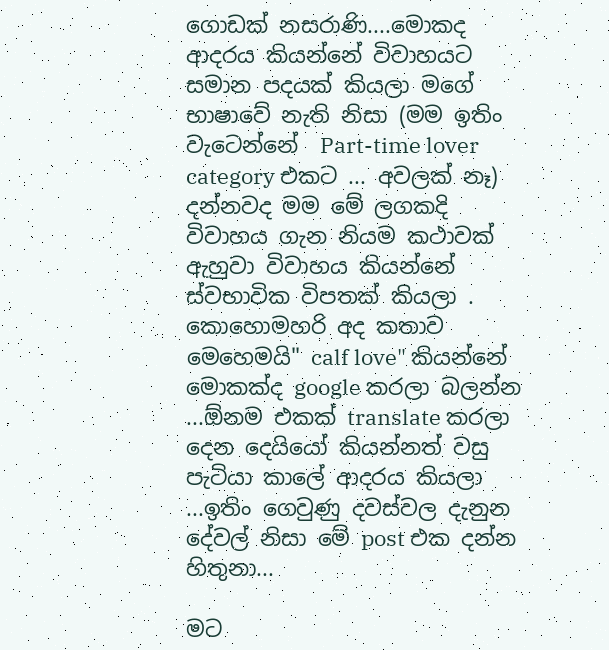ගොඩක් නසරාණි....මොකද ආදරය කියන්නේ විවාහයට සමාන පදයක් කියලා මගේ භාෂාවේ නැති නිසා (මම ඉතිං වැටෙන්නේ  Part-time lover category එකට ... අවලක් නෑ) දන්නවද මම මේ ලගකදි විවාහය ගැන නියම කථාවක් ඇහුවා විවාහය කියන්නේ ස්වභාවික විපතක් කියලා .
කොහොමහරි අද කතාව මෙහෙමයි" calf love" කියන්නේ මොකක්ද google කරලා බලන්න ...ඕනම එකක් translate කරලා දෙන දෙයියෝ කියන්නත් වසු පැටියා කාලේ ආදරය කියලා ...ඉතිං ගෙවුණු දවස්වල දැනුන දේවල් නිසා මේ post එක දන්න හිතුනා...

මට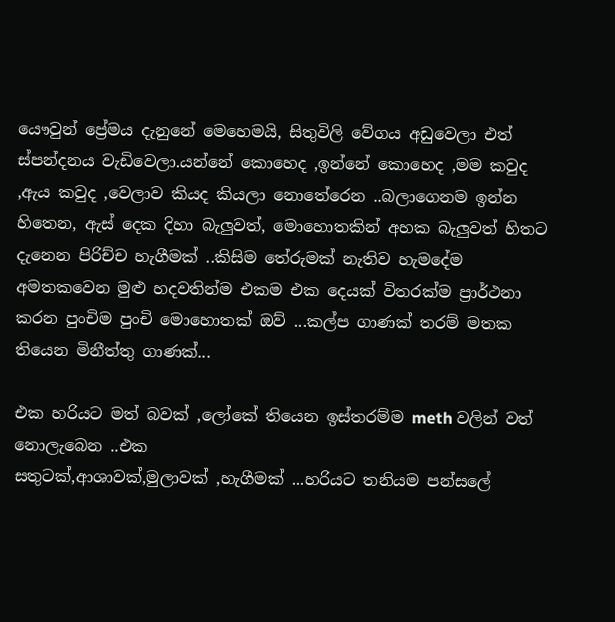යෞවුන් ප්‍රේමය දැනුනේ මෙහෙමයි, සිතුවිලි වේගය අඩුවෙලා එත් ස්පන්දනය වැඩිවෙලා.යන්නේ කොහෙද ,ඉන්නේ කොහෙද ,මම කවුද ,ඇය කවුද ,වෙලාව කියද කියලා නොතේරෙන ..බලාගෙනම ඉන්න හිතෙන, ඇස් දෙක දිහා බැලුවත්, මොහොතකින් අහක බැලුවත් හිතට දැනෙන පිරිච්ච හැගීමක් ..කිසිම තේරුමක් නැතිව හැමදේම අමතකවෙන මුළු හදවතින්ම එකම එක දෙයක් විතරක්ම ප්‍රාර්ථනා කරන පුංචිම පුංචි මොහොතක් ඔව් ...කල්ප ගාණක් තරම් මතක තියෙන මිනීත්තු ගාණක්...

එක හරියට මත් බවක් ,ලෝකේ තියෙන ඉස්තරම්ම meth වලින් වත් නොලැබෙන ..එක
සතුටක්,ආශාවක්,මුලාවක් ,හැගීමක් ...හරියට තනියම පන්සලේ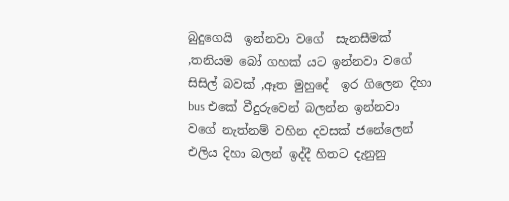බුදුගෙයි  ඉන්නවා වගේ  සැනසීමක් ,තනියම බෝ ගහක් යට ඉන්නවා වගේ සිසිල් බවක් ,ඈත මුහුදේ  ඉර ගිලෙන දිහා bus එකේ වීදුරුවෙන් බලන්න ඉන්නවා වගේ නැත්නම් වහින දවසක් ජනේලෙන් එලිය දිහා බලන් ඉද්දී හිතට දැනුනු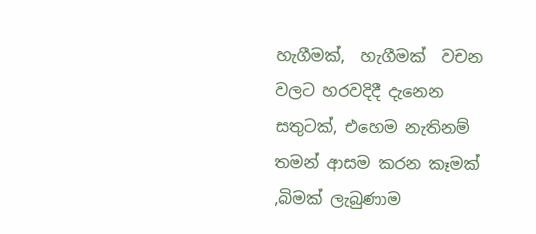හැගීමක්,  හැගීමක්  වචන වලට හරවදිදී දැනෙන සතුටක්, එහෙම නැතිනම් තමන් ආසම කරන කෑමක් ,බිමක් ලැබුණාම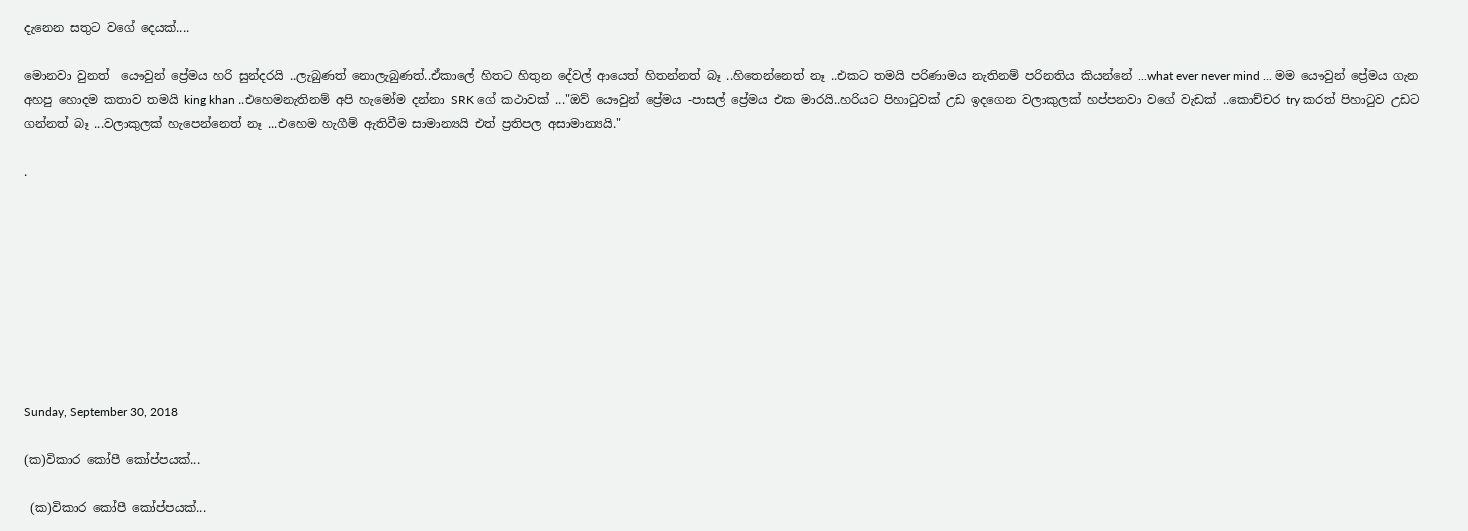දැනෙන සතුට වගේ දෙයක්....

මොනවා වුනත්  යෞවුන් ප්‍රේමය හරි සුන්දරයි ..ලැබුණත් නොලැබුණත්..ඒකාලේ හිතට හිතුන දේවල් ආයෙත් හිතන්නත් බෑ ..හිතෙන්නෙත් නෑ ..එකට තමයි පරිණාමය නැතිනම් පරිනතිය කියන්නේ ...what ever never mind ... මම යෞවුන් ප්‍රේමය ගැන අහපු හොදම කතාව තමයි king khan ..එහෙමනැතිනම් අපි හැමෝම දන්නා SRK ගේ කථාවක් ..."ඔව් යෞවුන් ප්‍රේමය -පාසල් ප්‍රේමය එක මාරයි..හරියට පිහාටුවක් උඩ ඉදගෙන වලාකුලක් හප්පනවා වගේ වැඩක් ..කොච්චර try කරත් පිහාටුව උඩට ගන්නත් බෑ ...වලාකුලක් හැපෙන්නෙත් නෑ ...එහෙම හැගීම් ඇතිවීම සාමාන්‍යයි එත් ප්‍රතිපල අසාමාන්‍යයි."

.









Sunday, September 30, 2018

(ක)විකාර කෝපී කෝප්පයක්...

 (ක)විකාර කෝපී කෝප්පයක්...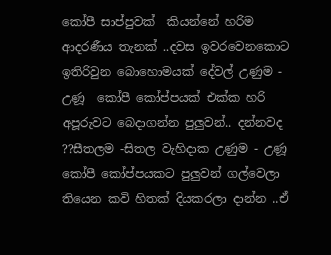කෝපී සාප්පුවක්  කියන්නේ හරිම ආදරණීය තැනක් ..දවස ඉවරවෙනකොට ඉතිරිවුන බොහොමයක් දේවල් උණුම - උණූ  කෝපී කෝප්පයක් එක්ක හරි අපූරුවට බෙදාගන්න පුලුවන්.. දන්නවද ??සීතලම -සිතල වැහිදාක උණුම - උණූ  කෝපී කෝප්පයකට පුලුවන් ගල්වෙලා තියෙන කවි හිතක් දියකරලා දාන්න ..ඒ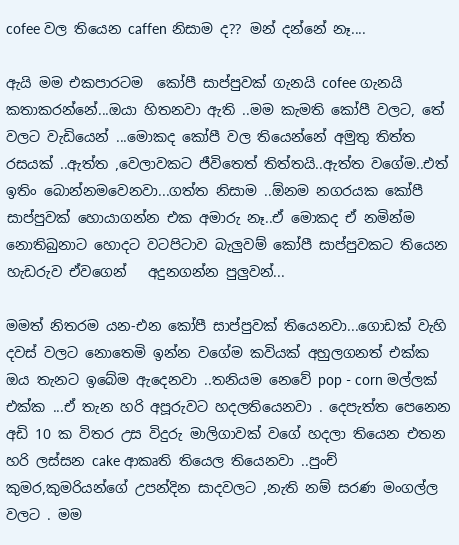cofee වල තියෙන caffen නිසාම ද?? මන් දන්නේ නෑ....

ඇයි මම එකපාරටම  කෝපී සාප්පුවක් ගැනයි cofee ගැනයි කතාකරන්නේ...ඔයා හිතනවා ඇති ..මම කැමති කෝපී වලට, තේ වලට වැඩියෙන් ...මොකද කෝපී වල තියෙන්නේ අමුතු තිත්ත රසයක් ..ඇත්ත ,වෙලාවකට ජීවිතෙත් තිත්තයි..ඇත්ත වගේම..එත් ඉතිං බොන්නමවෙනවා...ගත්ත නිසාම ..ඕනම නගරයක කෝපී සාප්පුවක් හොයාගන්න එක අමාරු නෑ..ඒ මොකද ඒ නමින්ම නොතිබුනාට හොදට වටපිටාව බැලුවම් කෝපී සාප්පුවකට තියෙන හැඩරුව ඒවගෙන්   අදුනගන්න පුලුවන්...

මමත් නිතරම යන-එන කෝපී සාප්පුවක් තියෙනවා...ගොඩක් වැහි දවස් වලට නොතෙමි ඉන්න වගේම කවියක් අහුලගනත් එක්ක  ඔය තැනට ඉබේම ඇදෙනවා ..තනියම නෙවේ pop - corn මල්ලක් එක්ක ...ඒ තැන හරි අපූරුවට හදලතියෙනවා . දෙපැත්ත පෙනෙන අඩි 10 ක විතර උස විදුරු මාලිගාවක් වගේ හදලා තියෙන එතන හරි ලස්සන cake ආකෘති තියෙල තියෙනවා ..පුංච් කුමර,කුමරියන්ගේ උපන්දින සාදවලට ,නැති නම් සරණ මංගල්ල වලට . මම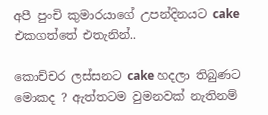අපී පුංචි කුමාරයාගේ උපන්දිනයට cake එකගත්තේ එතැනින්..

කොච්චර ලස්සනට cake හදලා තිබුණට මොකද ? ඇත්තටම වුමනවක් නැතිනම්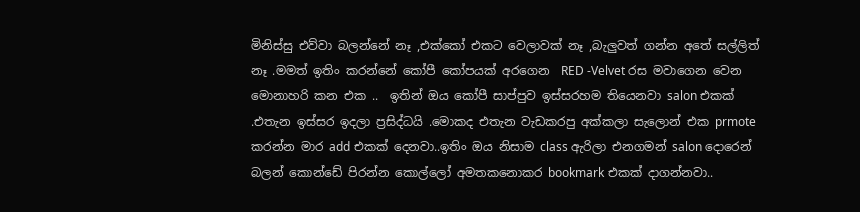මිනිස්සු එව්වා බලන්නේ නෑ ,එක්කෝ එකට වෙලාවක් නෑ ,බැලුවත් ගන්න අතේ සල්ලිත් නෑ .මමත් ඉතිං කරන්නේ කෝපී කෝපයක් අරගෙන  RED -Velvet රස මවාගෙන වෙන මොනාහරි කන එක ..  ඉතින් ඔය කෝපී සාප්පුව ඉස්සරහම තියෙනවා salon එකක් .එතැන ඉස්සර ඉදලා ප්‍රසිද්ධයි .මොකද එතැන වැඩකරපු අක්කලා සැලොන් එක prmote කරන්න මාර add එකක් දෙනවා..ඉතිං ඔය නිසාම class ඇරිලා එනගමන් salon දොරෙන් බලන් කොන්ඩේ පිරන්න කොල්ලෝ අමතකනොකර bookmark එකක් දාගන්නවා..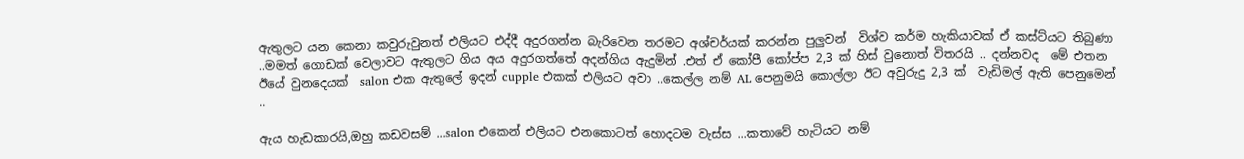ඇතුලට යන කෙනා කවුරුවුනත් එලියට එද්දී අදුරගන්න බැරිවෙන තරමට අශ්චර්යක් කරන්න පුලුවන්  විශ්ව කර්ම හැකියාවක් ඒ කස්ට්යට තිබුණා  ..මමත් ගොඩක් වෙලාවට ඇතුලට ගිය අය අදුරගත්තේ අදන්ගිය ඇදුමින් .එත් ඒ කෝපී කෝප්ප 2,3 ක් හිස් වුනොත් විතරයි .. දන්නවද  මේ එතන ඊයේ වුනදෙයක්  salon එක ඇතුලේ ඉදන් cupple එකක් එලියට අවා ..කෙල්ල නම් AL පෙනුමයි කොල්ලා ඊට අවුරුදු 2,3 ක්  වැඩිමල් ඇති පෙනුමෙන් ..

ඇය හැඩකාරයි,ඔහු කඩවසම් ...salon එකෙන් එලියට එනකොටත් හොදටම වැස්ස ...කතාවේ හැටියට නම්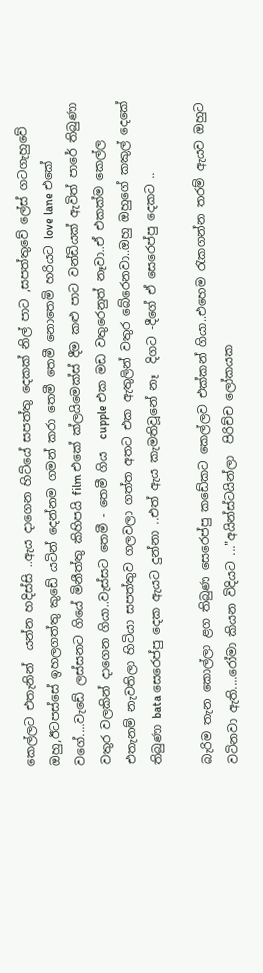කෙල්ලට එතැනින්  යන්න හදිස්සි ..ඇය දාගෙන හිට්යේ සපත්තු දෙකක් නිල් පාට ,සපත්තුවේ ලේස් ගටගැහුවේ ඔහු,ඊටපස්සේ ඉහලගත්තු කුඩේ යටින් දෙන්නම ගමන් කරා තෙමී තෙමී නොතෙමි හරියට love lane එකේ වගේ....වැඩේ ලස්සනට ගියේ මිනීත්තු කිහිපයි film එකේ ක්ලයිමෙක්ස් දීම කළු පාට වන්ඩියක් ඇවිත් පාරේ තිබුණා වතුර වලකින් දාගෙන ගියා..වැස්සට තෙමී - තෙමී ගිය  cupple එක මඩ වතුරෙනුත් නෑවා..ඒ එකක්ම කෙල්ල එතැනම් නැවතිලා හිටියා සපත්තුව ගලවලා ගත්ත අතට එක ඇතුලින් වතුර බේරෙනවා..ඔහු ඔහුගේ කකුල් දෙකේ තිබුණා bata සෙරෙප්පු දෙක ඇයට දුන්නා ..එත් ඇය කැමතිවූනේ නෑ  දිගට -දීගේ ඒ සෙරෙප්පු දෙකට ..

බැරිම තැන කොල්ලා ළග තිබුණ සෙරෙප්පු කඩේකට කෙල්ලව එක්කන් ගියා..එහෙම රැකගන්න තරම් ඇයව ඔහුට වටිනවා ඇති....රෝමා කියන විදියට ..."අයින්ස්ටයින්ලා  පිරිච්ච ලෝකයක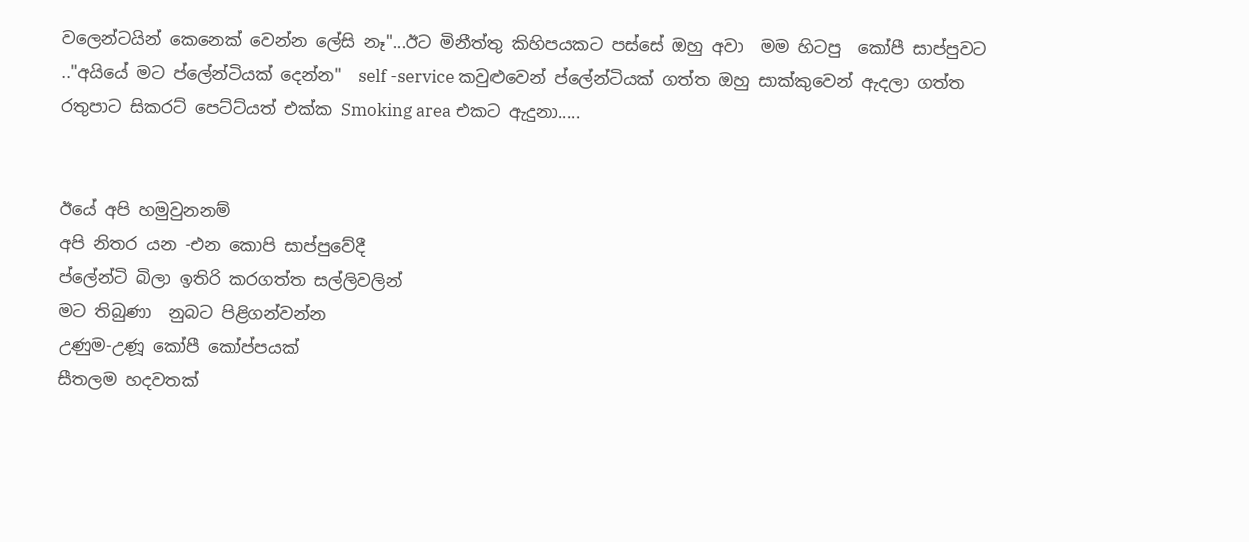වලෙන්ටයින් කෙනෙක් වෙන්න ලේසි නෑ"...ඊට මිනීත්තු කිහිපයකට පස්සේ ඔහු අවා  මම හිටපු  කෝපී සාප්පුවට .."අයියේ මට ප්ලේන්ටියක් දෙන්න"  self -service කවුළුවෙන් ප්ලේන්ටියක් ගත්ත ඔහු සාක්කුවෙන් ඇදලා ගත්ත රතුපාට සිකරට් පෙට්ට්යත් එක්ක Smoking area එකට ඇදුනා.....


ඊයේ අපි හමුවුනනම්
අපි නිතර යන -එන කොපි සාප්පුවේදී
ප්ලේන්ටි බිලා ඉතිරි කරගත්ත සල්ලිවලින්
මට තිබුණා  නුබට පිළිගන්වන්න
උණුම-උණූ කෝපී කෝප්පයක්
සීතලම හදවතක්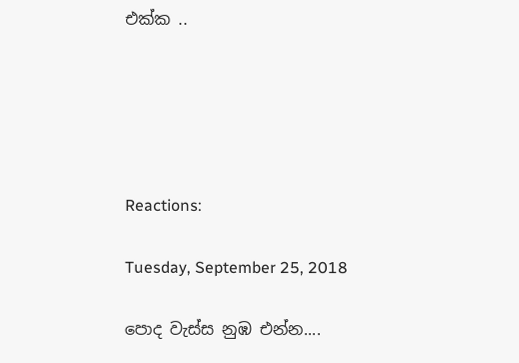එක්ක ..





Reactions:

Tuesday, September 25, 2018

පොද වැස්ස නුඹ එන්න....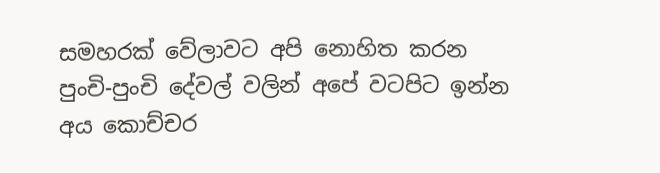සමහරක් වේලාවට අපි නොහිත කරන පුංචි-පුංචි දේවල් වලින් අපේ වටපිට ඉන්න අය කොච්චර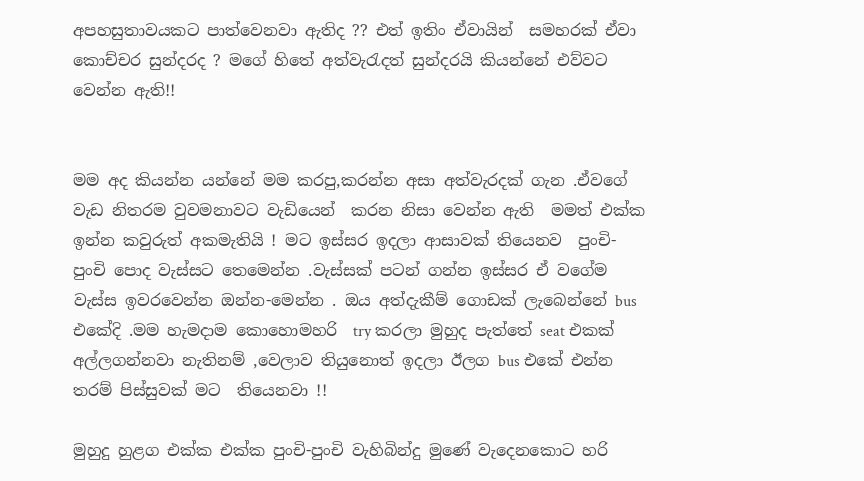අපහසුතාවයකට පාත්වෙනවා ඇතිද ?? එත් ඉතිං‍ ඒවායින්  සමහරක් ඒවා කොච්චර සුන්දරද ? මගේ හිතේ අත්වැරැදත් සුන්දරයි කියන්නේ එව්වට වෙන්න ඇති!!


මම අද කියන්න යන්නේ මම කරපු,කරන්න අසා අත්වැරදක් ගැන .ඒවගේ වැඩ නිතරම වුවමනාවට වැඩියෙන්  කරන නිසා වෙන්න ඇති  මමත් එක්ක ඉන්න කවුරුත් අකමැතියි ! මට ඉස්සර ඉදලා ආසාවක් තියෙනව  පුංචි-පුංචි පොද වැස්සට තෙමෙන්න .වැස්සක් පටන් ගන්න ඉස්සර ඒ වගේම වැස්ස ඉවරවෙන්න ඔන්න-මෙන්න . ඔය අත්දැකීම් ගොඩක් ලැබෙන්නේ bus එකේදි .මම හැමදාම කොහොමහරි  try කරලා මුහුද පැත්තේ seat එකක් අල්ලගන්නවා නැතිනම් ,වෙලාව තියුනොත් ඉදලා ඊලග bus එකේ එන්න තරම් පිස්සුවක් මට  තියෙනවා !!

මුහුදු හුළග එක්ක එක්ක පුංචි-පුංචි වැහිබින්දු මුණේ වැදෙනකොට හරි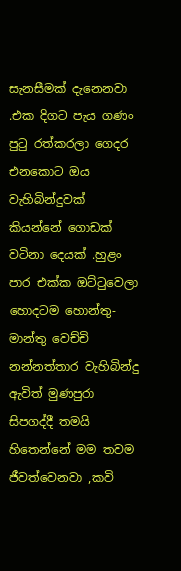සැනසීමක් දැනෙනවා .එක දිගට පැය ගණං පුටු රත්කරලා ගෙදර එනකොට ඔය වැහිබින්දුවක් කියන්නේ ගොඩක් වටිනා දෙයක් .හුළං පාර එක්ක ඔට්ටුවෙලා හොදටම හොන්තු-මාන්තු වෙච්චි නන්නත්තාර වැහිබින්දු ඇවිත් මුණපුරා සිපගද්දී තමයි හිතෙන්නේ මම තවම ජීවත්වෙනවා ,කවි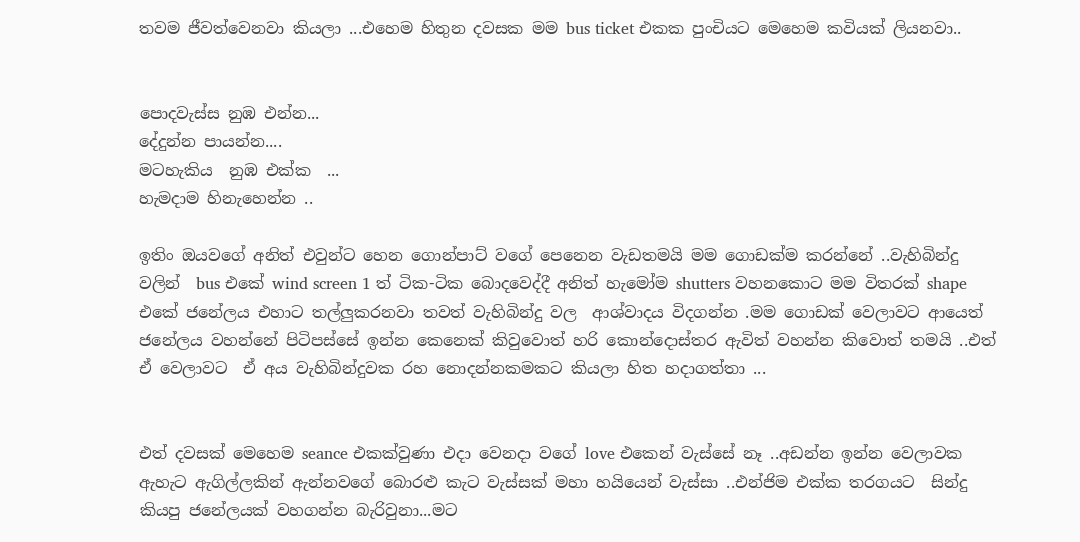තවම ජීවත්වෙනවා කියලා ...එහෙම හිතුන දවසක මම bus ticket එකක පුංචියට මෙහෙම කවියක් ලියනවා..


පොදවැස්ස නුඹ එන්න...
දේදුන්න පායන්න....
මටහැකිය  නුඹ එක්ක  ...
හැමදාම හිනැහෙන්න ..

ඉතිං ඔයවගේ අනිත් එවුන්ට හෙන ගොන්පාට් වගේ පෙනෙන වැඩතමයි මම ගොඩක්ම කරන්නේ ..වැහිබින්දු වලින්  bus එකේ wind screen 1 ත් ටික-ටික බොදවෙද්දී අනිත් හැමෝම shutters වහනකොට මම විතරක් shape එකේ ජනේලය එහාට තල්ලුකරනවා තවත් වැහිබින්දු වල  ආශ්වාදය විදගන්න .මම ගොඩක් වෙලාවට ආයෙත් ජනේලය වහන්නේ පිටිපස්සේ ඉන්න කෙනෙක් කිවුවොත් හරි කොන්දොස්තර ඇවිත් වහන්න කිවොත් තමයි ..එත් ඒ වෙලාවට  ඒ අය වැහිබින්දුවක රහ නොදන්නකමකට කියලා හිත හදාගත්තා ...


එත් දවසක් මෙහෙම seance එකක්වුණා එදා වෙනදා වගේ love එකෙන් වැස්සේ නෑ ..අඩන්න ඉන්න වෙලාවක ඇහැට ඇගිල්ලකින් ඇන්නවගේ බොරළු කැට වැස්සක් මහා හයියෙන් වැස්සා ..එන්ජිම එක්ක තරගයට  සින්දු කියපු ජනේලයක් වහගන්න බැරිවුනා...මට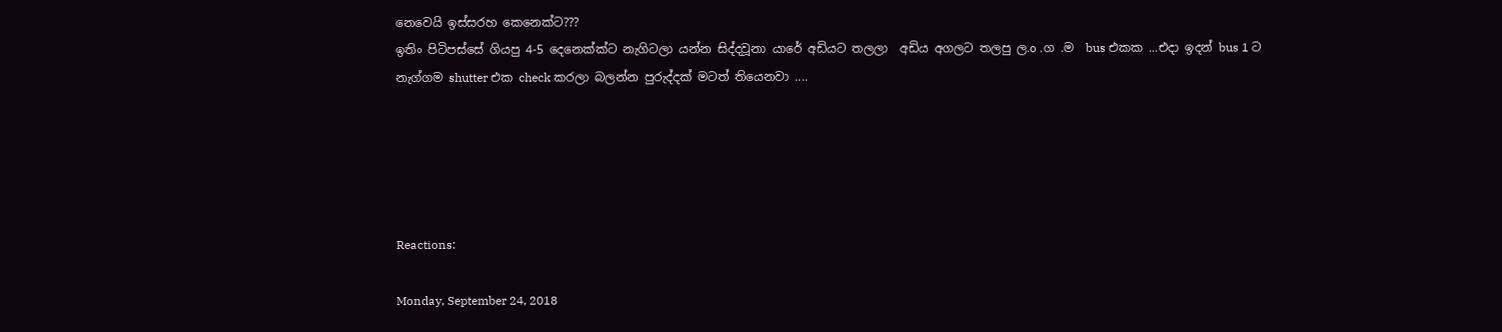නෙවෙයි ඉස්සරහ කෙනෙක්ට???
ඉතිං පිටිපස්සේ ගියපු 4-5 දෙනෙක්ක්ට නැගිටලා යන්න සිද්දවූනා යාරේ අඩියට තලලා  අඩිය අගලට තලපු ල.o .ග .ම  bus එකක ...එදා ඉදන් bus 1 ට නැග්ගම shutter එක check කරලා බලන්න පුරුද්දක් මටත් තියෙනවා ....





Reactions:

Monday, September 24, 2018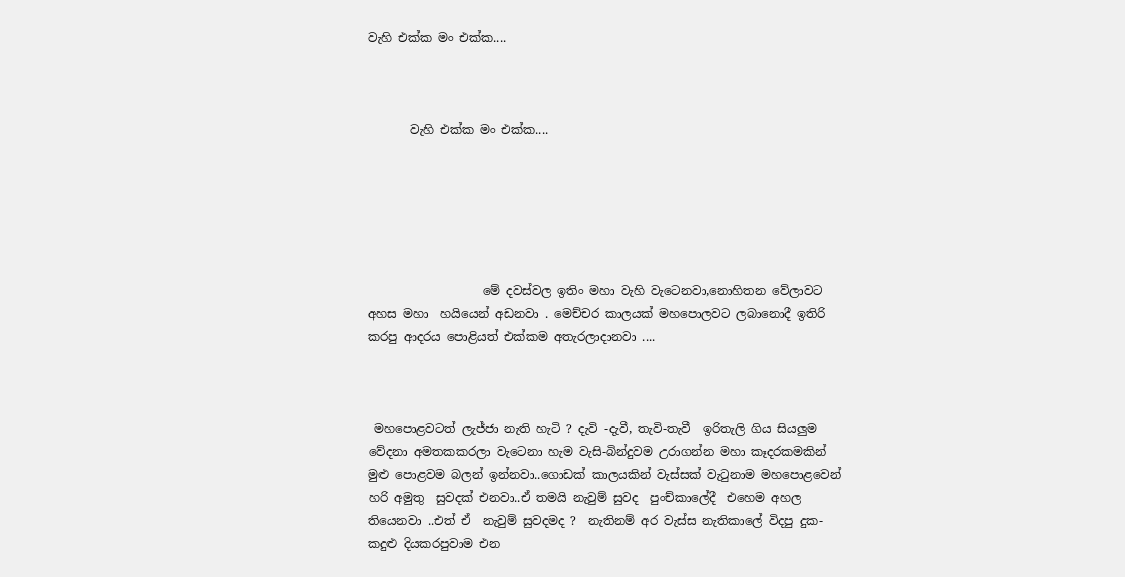වැහි එක්ක මං එක්ක....



       වැහි එක්ක මං එක්ක....






                   මේ දවස්වල ඉතිං මහා වැහි වැටෙනවා,නොහිතන වේලාවට අහස මහා  හයියෙන් අඩනවා . මෙච්චර කාලයක් මහපොලවට ලබානොදී ඉතිරි කරපු ආදරය පොළියත් එක්කම අතැරලාදානවා ....



 මහපොළවටත් ලැජ්ජා නැති හැටි ? දැවි -දැවී, තැවි-තැවී  ඉරිතැලි ගිය සියලුම වේදනා අමතකකරලා වැටෙනා හැම වැසි-බින්දුවම උරාගන්න මහා කෑදරකමකින් මුළු පොළවම බලන් ඉන්නවා..ගොඩක් කාලයකින් වැස්සක් වැටුනාම මහපොළවෙන් හරි අමුතු  සුවදක් එනවා..ඒ තමයි නැවුම් සුවද  පුංච්කාලේදී  එහෙම අහල තියෙනවා ..එත් ඒ  නැවුම් සුවදමද ?  නැතිනම් අර වැස්ස නැතිකාලේ විදපු දුක-කදුළු දියකරපුවාම එන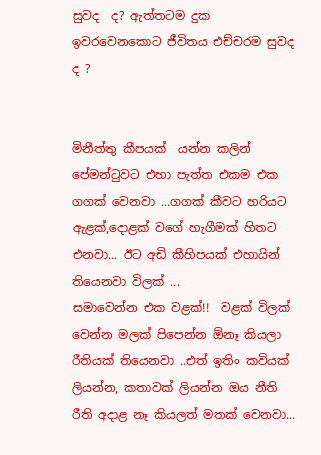සුවද  ද? ඇත්තටම දුක ඉවරවෙනකොට ජීවිතය එච්චරම සුවද ද ?


මිනීත්තු කීපයක්  යන්න කලින් පේමන්ටුවට එහා පැත්ත එකම එක ගගක් වෙනවා ...ගගක් කීවට හරියට ඇළක්,දොළක් වගේ හැගීමක් හිතට එනවා... ඊට අඩි කීහිපයක් එහායින් තියෙනවා විලක් ...
සමාවෙන්න එක වළක්!!  වළක් විලක් වෙන්න මලක් පිපෙන්න ඕනෑ කියලා රීතියක් තියෙනවා ..එත් ඉතිං කවියක් ලියන්න, කතාවක් ලියන්න ඔය නීති රීති අදාළ නෑ කියලත් මතක් වෙනවා...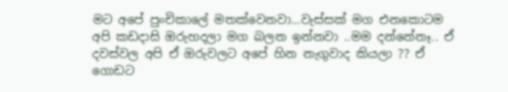මට අපේ පුංචිකාලේ මතක්වෙනවා...වැස්සක් මග එනකොටම අපි කඩදාසි ඔරුහදලා මග බලන ඉන්නවා ..මම දන්නේනෑ.. ඒ දවස්වල අපි ඒ ඔරුවලට අපේ හින නැගුවාද කියලා ?? ඒ ගොඩට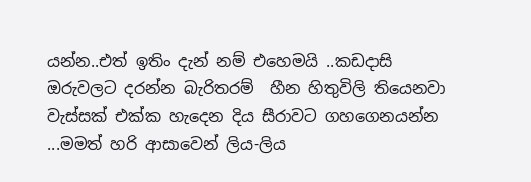යන්න..එත් ඉතිං දැන් නම් එහෙමයි ..කඩදාසි ඔරුවලට දරන්න බැරිතරම්  හීන හිතුවිලි තියෙනවා වැස්සක් එක්ක හැදෙන දිය සීරාවට ගහගෙනයන්න ...මමත් හරි ආසාවෙන් ලිය-ලිය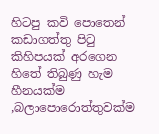හිටපු කවි පොතෙන් කඩාගත්තු පිටු කිහිපයක් අරගෙන හිතේ තිබුණු හැම හීනයක්ම ,බලාපොරොත්තුවක්ම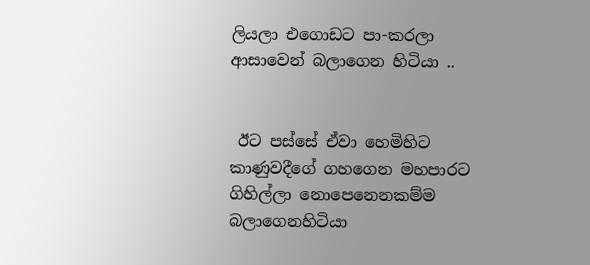ලියලා එගොඩට පා-කරලා ආසාවෙන් බලාගෙන හිටියා ..


 ඊට පස්සේ ඒවා හෙමිහිට කාණුවදීගේ ගහගෙන මහපාරට ගිහිල්ලා නොපෙනෙනකම්ම බලාගෙනහිටියා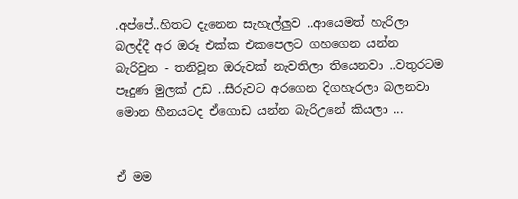.අප්පේ..හිතට දැනෙන සැහැල්ලුව ..ආයෙමත් හැරිලා බලද්දී අර ඔරූ එක්ක එකපෙලට ගහගෙන යන්න බැරිවුන - තනිවූන ඔරුවක් නැවතිලා තියෙනවා ..වතුරටම පෑදුණ මුලක් උඩ ..සීරුවට අරගෙන දිගහැරලා බලනවා මොන හීනයටද ඒගොඩ යන්න බැරිඋනේ කියලා ...


ඒ මම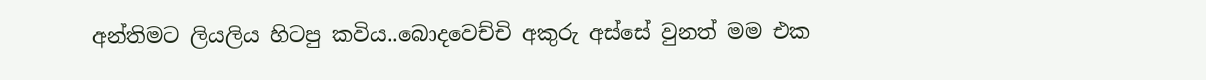අන්තිමට ලියලිය හිටපු කවිය..බොදවෙච්චි අකුරු අස්සේ වුනත් මම එක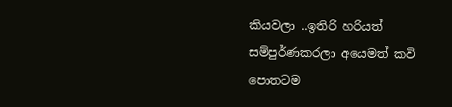කියවලා ..ඉතිරි හරියත් සම්පුර්ණකරලා අයෙමත් කවි පොතටම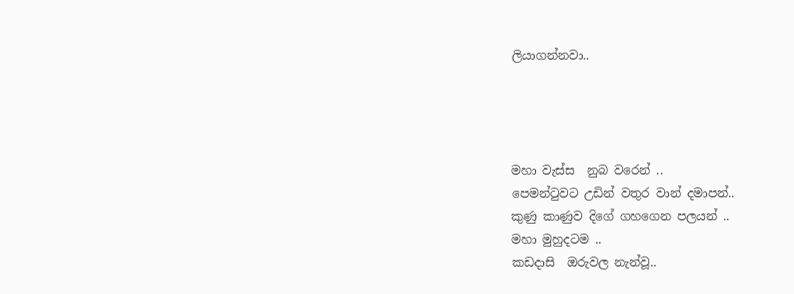ලියාගන්නවා..




මහා වැස්ස  නුබ වරෙන් ..
පෙමන්ටුවට උඩින් වතුර වාන් දමාපන්..
කුණු කාණුව දිගේ ගහගෙන පලයන් ..
මහා මුහුදටම ..
කඩදාසි  ඔරුවල නැන්වූ..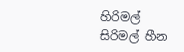හිරිමල් සිරිමල් හීන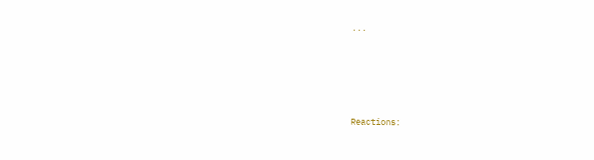...






Reactions: